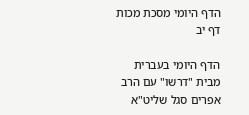הדף היומי מסכת מכות דף יב

הדף היומי בעברית מבית "דרשו" עם הרב אפרים סגל שליט"א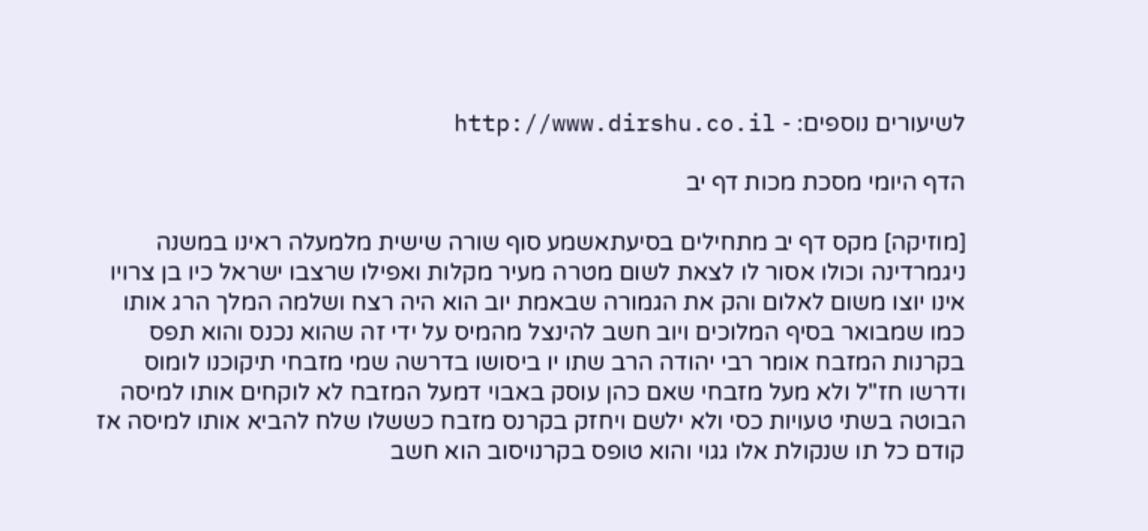לשיעורים נוספים: - http://www.dirshu.co.il

הדף היומי מסכת מכות דף יב

[מוזיקה] מקס דף יב מתחילים בסיעתאשמע סוף שורה שישית מלמעלה ראינו במשנה ניגמרדינה וכולו אסור לו לצאת לשום מטרה מעיר מקלות ואפילו שרצבו ישראל כיו בן צרויו אינו יוצו משום לאלום והק את הגמורה שבאמת יוב הוא היה רצח ושלמה המלך הרג אותו כמו שמבואר בסיף המלוכים ויוב חשב להינצל מהמיס על ידי זה שהוא נכנס והוא תפס בקרנות המזבח אומר רבי יהודה הרב שתו יו ביסושו בדרשה שמי מזבחי תיקוכנו לומוס ודרשו חז"ל ולא מעל מזבחי שאם כהן עוסק באבוי דמעל המזבח לא לוקחים אותו למיסה הבוטה בשתי טעויות כסי ולא ילשם ויחזק בקרנס מזבח כששלו שלח להביא אותו למיסה אז קודם כל תו שנקולת אלו גגוי והוא טופס בקרנויסוב הוא חשב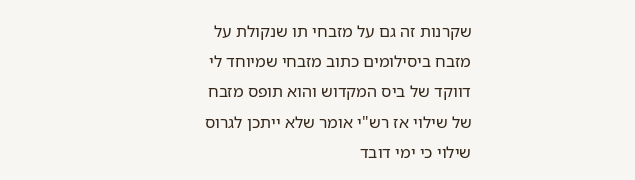שקרנות זה גם על מזבחי תו שנקולת על מזבח ביסילומים כתוב מזבחי שמיוחד לי דווקד של ביס המקדוש והוא תופס מזבח של שילוי אז רש"י אומר שלא ייתכן לגרוס שילוי כי ימי דובד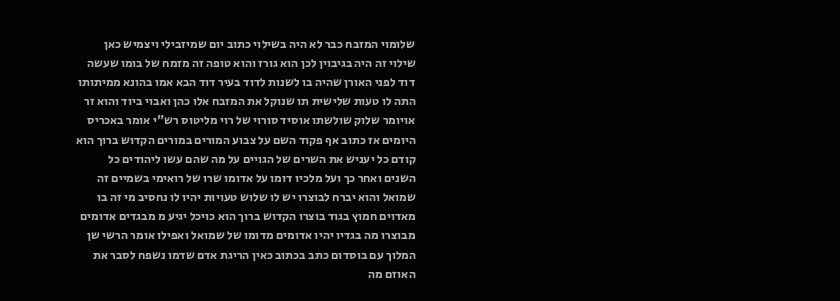שלומוי המזבח כבר לא היה בשילוי כתוב יום שמיזבילי ויצמיש כאן שילוי זה היה בגיבוין לכן הוא גורז והוא טופה זה מזמח של בומו שעשה דוד לפני האורן שהיה בו לשנות לדוד בעיר דוד הבא אמו בהונא ממיתותו התה לו טעות שלישית תו שנוקל את המזבח אלו כהן ואבוי ביוד והוא זר אויומר שלוק שולשתו אוסיד סורוי של רוי מליטוס רש"י אומר באכריס היומים אז כתוב אף פקוד השם על צבוע המורים במורים הקדוש ברוך הוא קודם כל יעניש את השרים של הגויים על מה שהם עשו ליהודים כל השנים ואחר כך ועל מלכיו דומו על אדומו שרו של רואימי בשמיים זה שמואל והוא יברח לבוצרו יש לו שלוש טעויות יהיו לו נחסיב מי זה בו מאדוים חמוץ בגוד בוצרו הקדוש ברוך הוא כויכל יגיע מ מבגדים אדומים מבוצרו מה בגדיו יהיו אדומים מדומו של שמואל ואפילו אומר הרשי שן המלוך עם בוסדום כתב בכתוב כאין הריגת אדם שדמו נשפח לסבר את האוזם מה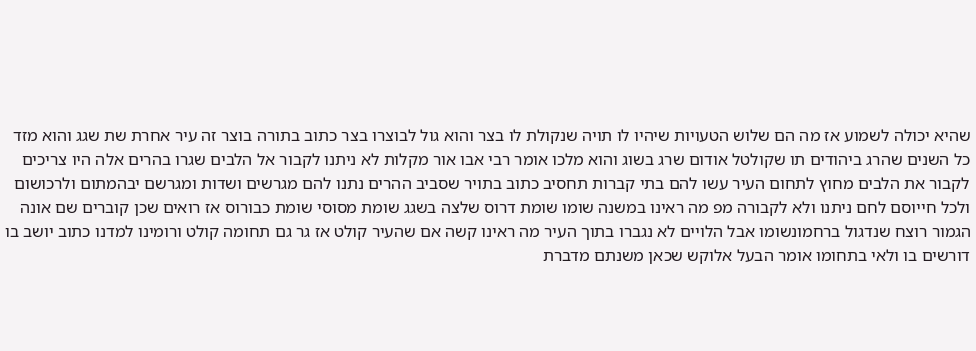שהיא יכולה לשמוע אז מה הם שלוש הטעויות שיהיו לו תויה שנקולת לו בצר והוא גול לבוצרו בצר כתוב בתורה בוצר זה עיר אחרת שת שגג והוא מזד כל השנים שהרג ביהודים תו שקולטל אודום שרג בשוג והוא מלכו אומר רבי אבו אור מקלות לא ניתנו לקבור אל הלבים שגרו בהרים אלה היו צריכים לקבור את הלבים מחוץ לתחום העיר עשו להם בתי קברות תחסיב כתוב בתויר שסביב ההרים נתנו להם מגרשים ושדות ומגרשם יבהמתום ולרכושום ולכל חייוסם לחם ניתנו ולא לקבורה מפ מה ראינו במשנה שומו שומת דרוס שלצה בשגג שומת מסוסי שומת כבורוס אז רואים שכן קוברים שם אונה הגמור רוצח שנדגול ברחמונשומו אבל הלויים לא נגברו בתוך העיר מה ראינו קשה אם שהעיר קולט אז גר גם תחומה קולט ורומינו למדנו כתוב יושב בו דורשים בו ולאי בתחומו אומר הבעל אלוקש שכאן משנתם מדברת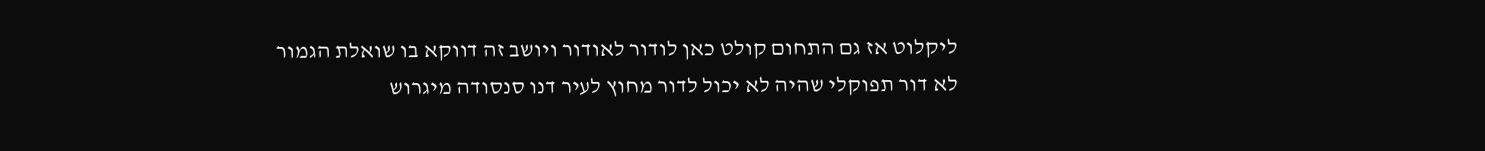ליקלוט אז גם התחום קולט כאן לודור לאודור ויושב זה דווקא בו שואלת הגמור לא דור תפוקלי שהיה לא יכול לדור מחוץ לעיר דנו סנסודה מיגרוש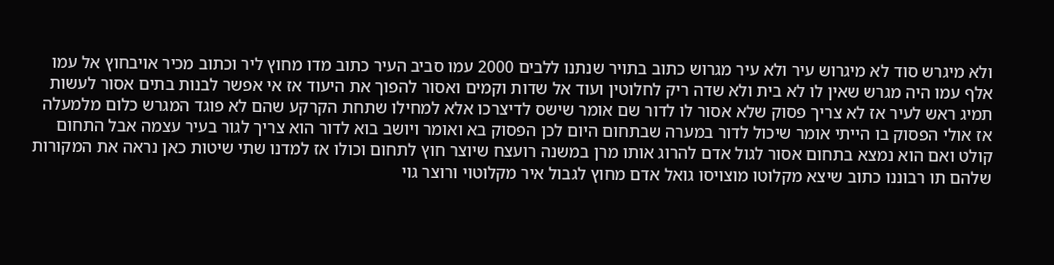ולא מיגרש סוד לא מיגרוש עיר ולא עיר מגרוש כתוב בתויר שנתנו ללבים 2000 עמו סביב העיר כתוב מדו מחוץ ליר וכתוב מכיר אויבחוץ אל עמו אלף עמו היה מגרש שאין לו לא בית ולא שדה ריק לחלוטין ועוד אל שדות וקמים ואסור להפוך את היעוד אז אי אפשר לבנות בתים אסור לעשות תמיג ראש לעיר אז לא צריך פסוק שלא אסור לו לדור שם אומר שישס לדיצרכו אלא למחילו שתחת הקרקע שהם לא פוגד המגרש כלום מלמעלה אז אולי הפסוק בו הייתי אומר שיכול לדור במערה שבתחום היום לכן הפסוק בא ואומר ויושב בוא לדור הוא צריך לגור בעיר עצמה אבל התחום קולט ואם הוא נמצא בתחום אסור לגול אדם להרוג אותו מרן במשנה רועצח שיוצר חוץ לתחום וכולו אז למדנו שתי שיטות כאן נראה את המקורות שלהם תו רבוננו כתוב שיצא מקלוטו מוצויסו גואל אדם מחוץ לגבול איר מקלוטוי ורוצר גוי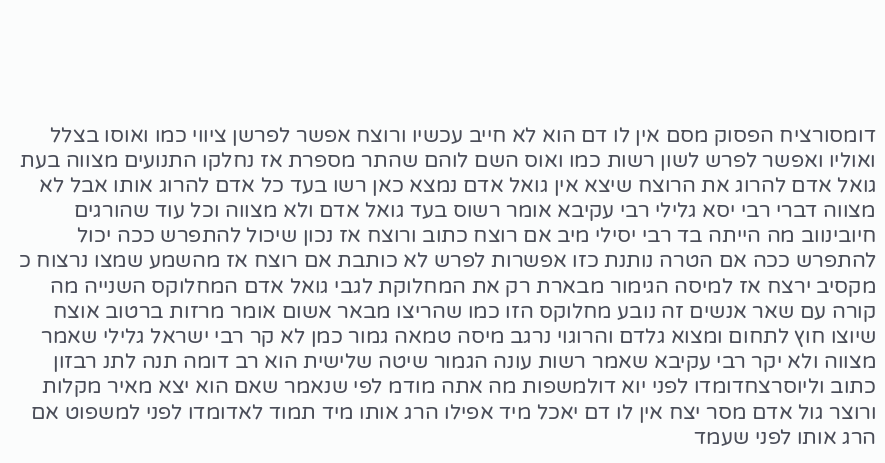דומסורציח הפסוק מסם אין לו דם הוא לא חייב עכשיו ורוצח אפשר לפרשן ציווי כמו ואוסו בצלל ואוליו ואפשר לפרש לשון רשות כמו ואוס השם לוהם שהתר מספרת אז נחלקו התנועים מצווה בעת גואל אדם להרוג את הרוצח שיצא אין גואל אדם נמצא כאן רשו בעד כל אדם להרוג אותו אבל לא מצווה דברי רבי יסא גלילי רבי עקיבא אומר רשוס בעד גואל אדם ולא מצווה וכל עוד שהורגים חיובינווב מה הייתה בד רבי יסילי מיב אם רוצח כתוב ורוצח אז נכון שיכול להתפרש ככה יכול להתפרש ככה אם הטרה נותנת כזו אפשרות לפרש לא כותבת אם רוצח אז מהשמע שמצו נרצוח כ מקסיב ירצח אז למיסה הגימור מבארת רק את המחלוקת לגבי גואל אדם המחלוקס השנייה מה קורה עם שאר אנשים זה נובע מחלוקס הזו כמו שהריצו מבאר אשום אומר מרזות ברטוב אוצח שיוצו חוץ לתחום ומצוא גלדם והרוגוי נרגב מיסה טמאה גמור כמן לא קר רבי ישראל גלילי שאמר מצווה ולא יקר רבי עקיבא שאמר רשות עונה הגמור שיטה שלישית הוא רב דומה תנה לתנ רבזון כתוב וליוסרצחדומדו לפני יוא דולמשפות מה אתה מודמ לפי שנאמר שאם הוא יצא מאיר מקלות ורוצר גול אדם מסר יצח אין לו דם יאכל מיד אפילו הרג אותו מיד תמוד לאדומדו לפני למשפוט אם הרג אותו לפני שעמד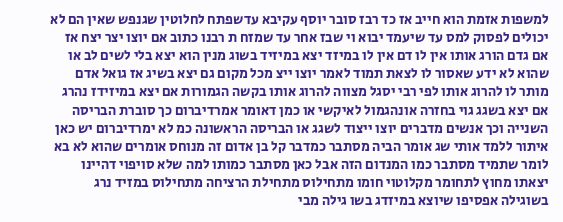למשפות אזמת הוא חייב אז כד רבז סובר יוסף עקיבא עדשפתח לחלוטין שגנפש שאין הם לא יכולים לפסוק למס עד שיעמד יבוא וי שבז אחר עד שמזח ת רבנו כתוב אם יוצו יצר יצח אז אם גדם הורג אותו אין לו דם אין לו במיזד יצא במיזיד בשוג מנין הוא יצא בלי לשים לב או שהוא לא ידע שאסור לו לצאת תמוד לאמר יוצו ייצ מכל מקום גם יצא בשיג אז גואל אדם מותר לו להרוג אותו לפי רבי יסגל מצווה להרוג אותו בקשה הגמורות אם יצא במיזידז נהרג אם יצא בשגג גוי בחזרה אונהגמול לאיקשי או כמן דאומר אמרדיברום כך סוברת הבריסה השנייה וכך אנשים מדברים יוצו ייצוד לשגג או הבריסה הראשונה כמ לא ימרדיברום יש כאן איתור ללמד אותי שג אומר הביה מסתבר כמדבר קל בן אדום זה מנוחס אומרים שהוא לא בא לומר שתמיד מסתבר כמו המנדום הזה אבל כאן מסתבר כמותו למה שלא סויפוי דהיינו יצאתו מחוץ לתחומר מקלוטוי חומו מתחילוס מתחילת הרציחה מתחילוס במזיד נרג בשוגילה אפסיפו שיוצא במיזדג בשו גילה מבי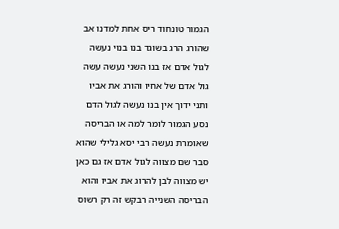הגמור טונחוד ריס אחת למדנו אב שהורג הרג בשוגד בנו בנוי נעשה לגול אדם אז בנו השני נעשה עשה גול אדם של אחיו והורג את אביו ותני ידוך אין בנו נעשה לגול הדם נסע הגמור לומר למה או הבריסה שאומרת נעשה רבי יסא גלילי שהוא סבר שם מצווה לגול אדם אז גם כאן יש מצווה לבן להרוג את אביו והוא הבריסה השנייה רבקש זה רק רשוס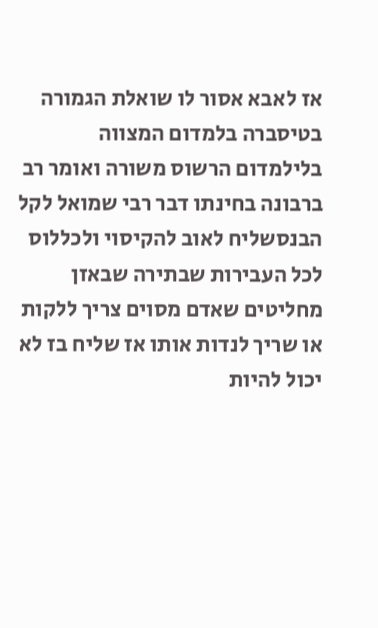אז לאבא אסור לו שואלת הגמורה בטיסברה בלמדום המצווה בלילמדום הרשוס משורה ואומר רב ברבונה בחינתו דבר רבי שמואל לקל הבנסשליח לאוב להקיסוי ולכללוס לכל העבירות שבתירה שבאזן מחליטים שאדם מסוים צריך ללקות או שריך לנדות אותו אז שליח בז לא יכול להיות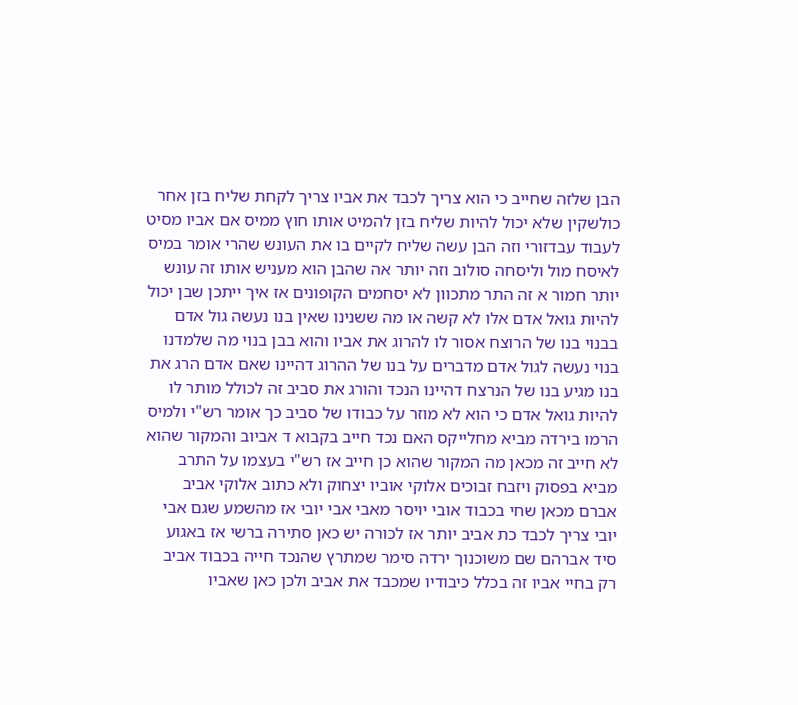הבן שלזה שחייב כי הוא צריך לכבד את אביו צריך לקחת שליח בזן אחר כולשקין שלא יכול להיות שליח בזן להמיט אותו חוץ ממיס אם אביו מסיט לעבוד עבדזורי וזה הבן עשה שליח לקיים בו את העונש שהרי אומר במיס לאיסח מול וליסחה סולוב וזה יותר אה שהבן הוא מעניש אותו זה עונש יותר חמור א זה התר מתכוון לא יסחמים הקופונים אז איך ייתכן שבן יכול להיות גואל אדם אלו לא קשה או מה ששנינו שאין בנו נעשה גול אדם בבנוי בנו של הרוצח אסור לו להרוג את אביו והוא בבן בנוי מה שלמדנו בנוי נעשה לגול אדם מדברים על בנו של ההרוג דהיינו שאם אדם הרג את בנו מגיע בנו של הנרצח דהיינו הנכד והורג את סביב זה לכולל מותר לו להיות גואל אדם כי הוא לא מוזר על כבודו של סביב כך אומר רש"י ולמיס הרמו בירדה מביא מחלייקס האם נכד חייב בקבוא ד אביוב והמקור שהוא לא חייב זה מכאן מה המקור שהוא כן חייב אז רש"י בעצמו על התרב מביא בפסוק ויזבח זבוכים אלוקי אוביו יצחוק ולא כתוב אלוקי אביב אברם מכאן שחי בכבוד אובי יויסר מאבי אבי יובי אז מהשמע שגם אבי יובי צריך לכבד כת אביב יותר אז לכורה יש כאן סתירה ברשי אז באגוע סיד אברהם שם משוכנוך ירדה סימר שמתרץ שהנכד חייה בכבוד אביב רק בחיי אביו זה בכלל כיבודיו שמכבד את אביב ולכן כאן שאביו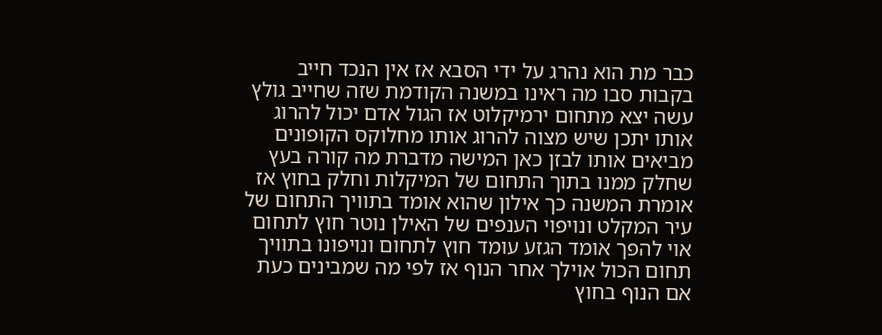כבר מת הוא נהרג על ידי הסבא אז אין הנכד חייב בקבות סבו מה ראינו במשנה הקודמת שזה שחייב גולץ עשה יצא מתחום ירמיקלוט אז הגול אדם יכול להרוג אותו יתכן שיש מצוה להרוג אותו מחלוקס הקופונים מביאים אותו לבזן כאן המישה מדברת מה קורה בעץ שחלק ממנו בתוך התחום של המיקלות וחלק בחוץ אז אומרת המשנה כך אילון שהוא אומד בתוויך התחום של עיר המקלט ונויפוי הענפים של האילן נוטר חוץ לתחום אוי להפך אומד הגזע עומד חוץ לתחום ונויפונו בתוויך תחום הכול אוילך אחר הנוף אז לפי מה שמבינים כעת אם הנוף בחוץ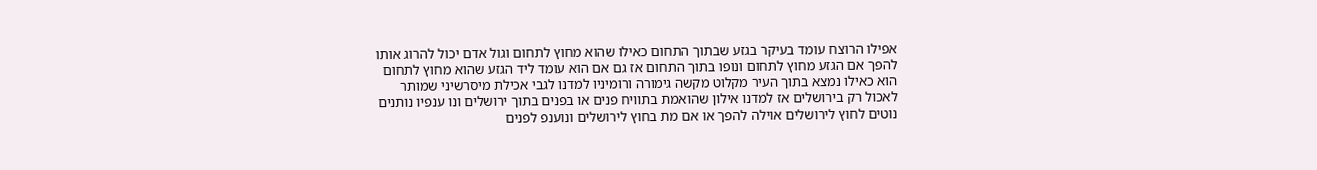אפילו הרוצח עומד בעיקר בגזע שבתוך התחום כאילו שהוא מחוץ לתחום וגול אדם יכול להרוג אותו להפך אם הגזע מחוץ לתחום ונופו בתוך התחום אז גם אם הוא עומד ליד הגזע שהוא מחוץ לתחום הוא כאילו נמצא בתוך העיר מקלוט מקשה גימורה ורומיניו למדנו לגבי אכילת מיסרשיני שמותר לאכול רק בירושלים אז למדנו אילון שהואמת בתוויח פנים או בפנים בתוך ירושלים ונו ענפיו נותנים נוטים לחוץ לירושלים אוילה להפך או אם מת בחוץ לירושלים ונוענפ לפנים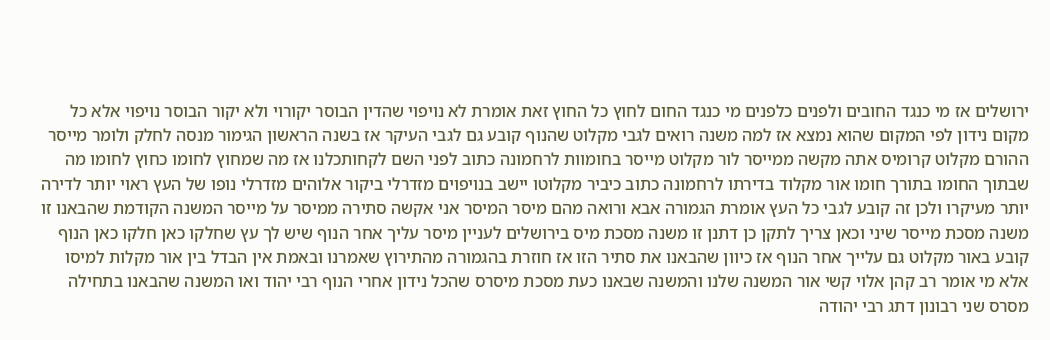ירושלים אז מי כנגד החובים ולפנים כלפנים מי כנגד החום לחוץ כל החוץ זאת אומרת לא נויפוי שהדין הבוסר יקורוי ולא יקור הבוסר נויפוי אלא כל מקום נידון לפי המקום שהוא נמצא אז למה משנה רואים לגבי מקלוט שהנוף קובע גם לגבי העיקר אז בשנה הראשון הגימור מנסה לחלק ולומר מייסר ההורם מקלוט קרומיס אתה מקשה ממייסר לור מקלוט מייסר בחומוות לרחמונה כתוב לפני השם לקחותכלנו אז מה שמחוץ לחומו כחוץ לחומו מה שבתוך החומו בתורך חומו אור מקלוד בדירתו לרחמונה כתוב כיביר מקלוטו יישב בנויפוים מזדרלי ביקור אלוהים מזדרלי נופו של העץ ראוי יותר לדירה יותר מעיקרו ולכן זה קובע לגבי כל העץ אומרת הגמורה אבא ורואה מהם מיסר המיסר אני אקשה סתירה ממיסר על מייסר המשנה הקודמת שהבאנו זו משנה מסכת מייסר שיני וכאן צריך לתקן כן דתנן זו משנה מסכת מיס בירושלים לעניין מיסר עליך אחר הנוף שיש לך עץ שחלקו כאן חלקו כאן הנוף קובע באור מקלוט גם עלייך אחר הנוף אז כיוון שהבאנו את סתיר הזו אז חוזרת בהגמורה מהתירוץ שאמרנו ובאמת אין הבדל בין אור מקלות למיסו אלא מי אומר רב קהן אלוי קשי אור המשנה שלנו והמשנה שבאנו כעת מסכת מיסרס שהכל נידון אחרי הנוף רבי יהוד ואו המשנה שהבאנו בתחילה מסרס שני רבונון דתג רבי יהודה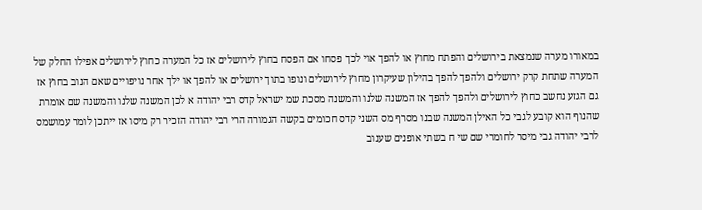במאורו מערה שנמצאת בירושלים והפתח מחוץ או להפך אוי לכך פסחו אם הפסח בחוץ לירושלים אז כל המערה כחוץ לירושלים אפילו החלק של המערה שתחת קרק ירושלים ולהפך להפך בהילון שעיקרון מחוץ לירושלים ונופו בתוך ירושלים או להפך או ילך אחר נויפויים שאם הנוב בחוץ אז גם הגזע נחשב כחוץ לירושלים ולהפך להפך אז המשנה שלנו והמשנה מסכת שמ ישראל קדס רבי יהודה א לכן המשנה שלנו והמשנה שם אומרת שהנוף הוא קובע לגבי כל האילן המשנה שבנו מסרף מס השני קדס חכומים בקשה הגמורה הרי רבי יהודה הזכיר רק מיסו אז ייתכן לומר עמושמס לרבי יהודה גבי מיסר לחומרי שם שי ח בשתי אופנים שענוב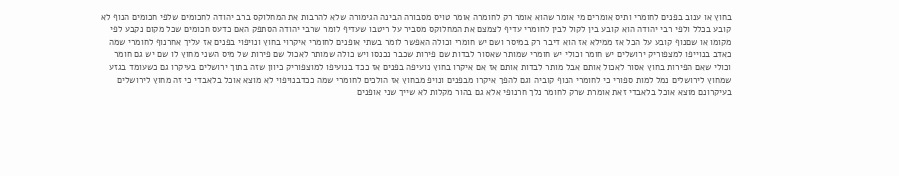בחוץ או ענוב בפנים לחומרי ותיס אומרים מי אומר שהוא אומר רק לחומרה אומר טויס מסבורה הבינה הגימורה שלא להרבות את המחלוקס ברב יהודה לחכומים שלפי חכומים הנוף לא קובע בכלל ולפי רבי יהודה הוא קובע בין לקול לבין לחומרי עדיף לצמצם את המחלוקס מסביר על ריטבו שעדיף לומר שרבי יהודה הסתפק האם כדעס חכומים שכל מקום נקבע לפי מקומו או שםנוף קובע על הכל אז ממילא אז הוא דיבר רק במיסר ושם יש חומרי וכולה האפשר לומר בשתי אופנים לחומרי איקרוי בחוץ ונויפוי בפנים אז עליך אחרנוף לחומרי שמה כאדב בנוייפו למצפוריק ירושלים יש חומר וכולי יש חומרי שמותר שאסור לבדות שם פירות שכבר נכנסו ויש כולה שמותר לאכול שם פירות של מיס השני מחוץ לו שם יש גם חומר וכולי שאם הפירות בחוץ אסור לאכול אותם אבל מותר לבדות אותם אז אם איקרו בחוץ נועיפה בפנים אז ככד בנועיפו למוצפוריק כיוון שזה בתוך ירושלים בעיקרו גם כשעומד בגזע שמחוץ לירושלים נמל למות ספורי כי לחומרי הנוף קוביה וגם להפך איקרו מבפנים ונויפ מבחוץ אז הולכים לחומרי שמה ככדבנויפוי לא מוצא אוכל בלאבדי כי זה מחוץ לירושלים בעיקרונם מוצא אוכל בלאבדי זאת אומרת שרק לחומר נלך חרנופי אלא גם בהור מקלות לא שייך שני אופנים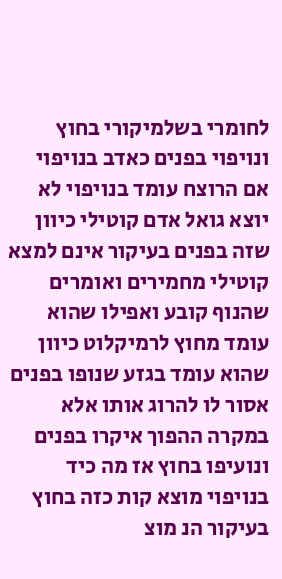לחומרי בשלמיקורי בחוץ ונויפוי בפנים כאדב בנויפוי אם הרוצח עומד בנויפוי לא יוצא גואל אדם קוטילי כיוון שזה בפנים בעיקור אינם למצא קוטילי מחמירים ואומרים שהנוף קובע ואפילו שהוא עומד מחוץ לרמיקלוט כיוון שהוא עומד בגזע שנופו בפנים אסור לו להרוג אותו אלא במקרה ההפוך איקרו בפנים ונועיפו בחוץ אז מה כיד בנויפוי מוצא קות כזה בחוץ בעיקור הנ מוצ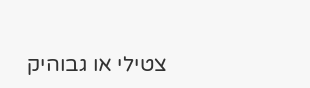צטילי או גבוהיק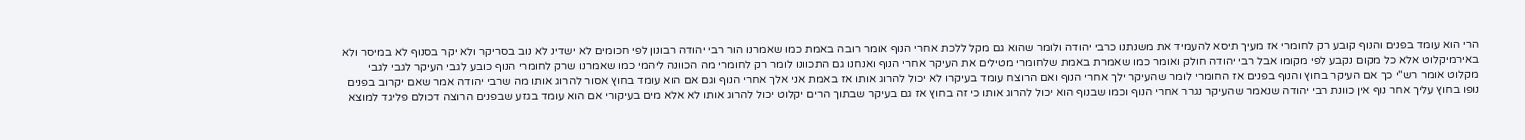הרי הוא עומד בפנים והנוף קובע רק לחומרי אז מעיך תיסא להעמיד את משנתנו כרבי יהודה ולומר שהוא גם מקל ללכת אחרי הנוף אומר רובה באמת כמו שאמרנו הור רבי יהודה רבונון לפי חכומים לא ישדינ לא נוב בסריקר ולא יקר בסנוף לא במיסר ולא באירמיקלוט אלא כל מקום נקבע לפי מקומו אבל רבי יהודה חולק ואומר כמו שאמרת באמת שלחומרי מטילים את העיקר אחרי הנוף ואנחנו גם התכוונו לומר רק לחומרי מה הכוונה ליהמי כמו שאמרנו שרק לחומרי הנוף כובע לגבי העיקר לגבי לגבי מקלוט אומר רש"י כך אם העיקר בחוץ והנוף בפנים אז החומרי לומר שהעיקר ילך אחרי הנוף ואם הרוצח עומד בעיקרו לא יכול להרוג אותו אז באמת אני אלך אחרי הנוף וגם אם הוא עומד בחוץ אסור להרוג אותו מה שרבי יהודה אמר שאם יקרוב בפנים נופו בחוץ עליך אחר נוף אין כוונת רבי יהודה שנאמר שהעיקר נגרר אחרי הנוף וכמו שבנוף הוא יכול להרוג אותו כי זה בחוץ אז גם בעיקר שבתוך הרים יקלוט יכול להרוג אותו לא אלא מים בעיקורי אם הוא עומד בגזע שבפנים הרוצה דכולם פליגד למוצא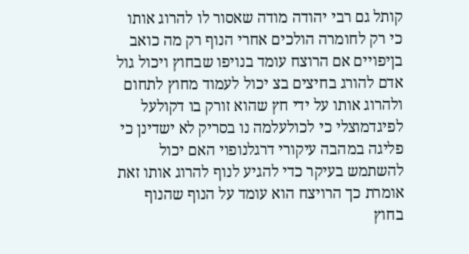קותל גם רבי יהודה מודה שאסור לו להרוג אותו כי רק לחומרה הולכים אחרי הנוף רק מה כואב בןיפויים אם הרוצח עומד בנויפו שבחוץ ויכול גול אדם להורג בחיצים בצ יכול לעמוד מחוץ לתחום ולהרוג אותו על ידי חץ שהוא זורק בו דקולעל לפיגדמוצלי כי לכולעלמה נו בסריק לא ישדינן כי פליגה במהבה עיקורי דרגלנופוי האם יכול להשתמש בעיקר כדי להגיע לנוף להרוג אותו זאת אומרת כך הרויצח הוא עומד על הנוף שהנוף בחוץ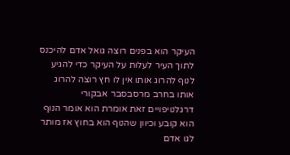העיקר הוא בפנים רוצה גואל אדם להיכנס לתוך העיר לעלות על העיקר כדי להגיע לנוף להרוג אותו אין לו חץ רוצה להרוג אותו בחרב מרסבסבר אבקורי דרגלנויפויים זאת אומרת הוא אומר הנוף הוא קובע וכיוון שהנוף הוא בחוץ אז מותר לגו אדם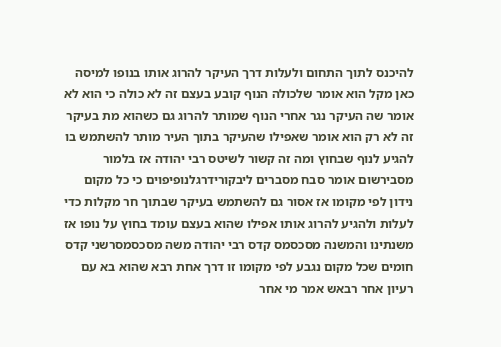להיכנס לתוך התחום ולעלות דרך העיקר להרוג אותו בנופו למיסה כאן מקל הוא אומר שלכולה הנוף קובע בעצם זה לא כולה כי הוא לא אומר שה העיקר נגר אחרי הנוף שמותר להרוג גם כשהוא מת בעיקר זה לא רק הוא אומר שאפילו שהעיקר בתוך העיר מותר להשתמש בו להגיע לנוף שבחוץ ומה זה קשור לשיטס רבי יהודה אז בלמור מסבירשום אומר סבח מסברים ליבקורידרגלנופיפוים כי כל מקום נידון לפי מקומו אז אסור גם להשתמש בעיקר שבתוך חר מקלות כדי לעלות ולהגיע להרוג אותו אפילו שהוא בעצם עומד בחוץ על נופו אז משנתינו והמשנה מסכסמס קדס רבי יהודה משה מסכסמסרשני קדס חומים שכל מקום נגבע לפי מקומו זו דרך אחת רבא שהוא בא עם רעיון אחר רבאש אמר מי אחר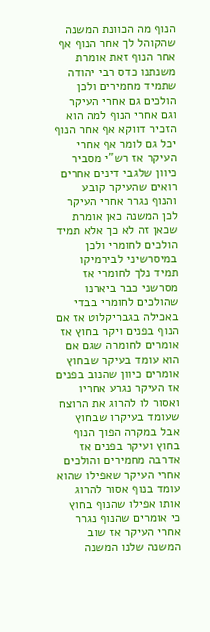הנוף מה הכוונת המשנה שהקוהל לך אחר הנוף אף אחר הנוף זאת אומרת משנתנו כדס רבי יהודה שתמיד מחמירים ולכן הולכים גם אחרי העיקר וגם אחרי הנוף למה הוא הזכיר דווקא אף אחר הנוף יכל גם לומר אף אחרי העיקר אז רש"י מסביר כיוון שלגבי דינים אחרים רואים שהעיקר קובע והנוף נגרר אחרי העיקר לכן המשנה כאן אומרת שכאן זה לא כך אלא תמיד הולכים לחומרי ולכן במיסרשיני לבירמיקו תמיד נלך לחומרי אז מסרשני כבר ביארנו שהולכים לחומרי בבדי באכילה בגבריקלוט אז אם הנוף בפנים ויקר בחוץ אז אומרים לחומרה שגם אם הוא עומד בעיקר שבחוץ אומרים כיוון שהנוב בפנים אז העיקר נגרע אחריו ואסור לו להרוג את הרוצח שעומד בעיקרו שבחוץ אבל במקרה הפוך הנוף בחוץ ועיקר בפנים אז אדרבה מחמירים והולכים אחרי העיקר שאפילו שהוא עומד בנוף אסור להרוג אותו אפילו שהנוף בחוץ כי אומרים שהנוף נגרר אחרי העיקר אז שוב המשנה שלנו המשנה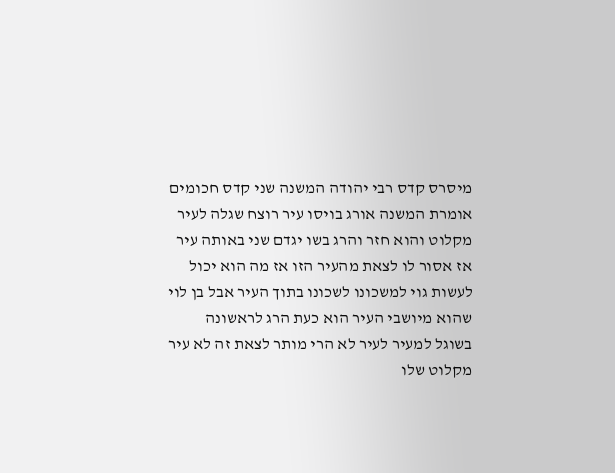מיסרס קדס רבי יהודה המשנה שני קדס חכומים אומרת המשנה אורג בויסו עיר רוצח שגלה לעיר מקלוט והוא חזר והרג בשו יגדם שני באותה עיר אז אסור לו לצאת מהעיר הזו אז מה הוא יכול לעשות גוי למשכונו לשכונו בתוך העיר אבל בן לוי שהוא מיושבי העיר הוא כעת הרג לראשונה בשוגל למעיר לעיר לא הרי מותר לצאת זה לא עיר מקלוט שלו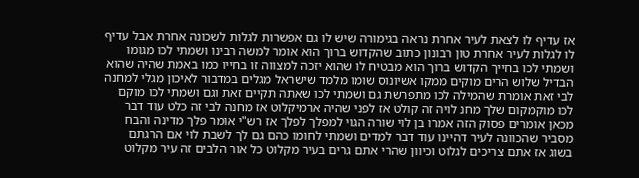אז עדיף לו לצאת לעיר אחרת נראה בגימורה שיש לו גם אפשרות לגלות לשכונה אחרת אבל עדיף לו לגלות לעיר אחרת טון רבונון כתוב שהקדוש ברוך הוא אומר למשה רבינו ושמתי לכו מגומו ושמתי לכו בחייך הקדוש ברוך הוא מבטיח לו שהוא יזכה למצווה זו בחייו כמו באמת שהיה שהוא הבדיל שלוש הרים מוקים ממקו אשיונוס שומו מלמד שישראל מגלים במדבור לאיכון מגלי למחנה לבי זאת אומרת שהמילה לכו מתפרשת גם ושמתי לכו שאתה תקיים זאת וגם ושמתי לכו מוקם לכו מוקמקום שלך מחנ לויה זה קולט אז לפני שהיה ארמיקלוט אז מחנה לבי זה כלט עוד דבר מכאן אומרים פסוק הזה אמרו בן לוי שורה הגוי למפלך לפלך אז רש"י אומר פלך מדינה והבח מסביר שהכוונה לעיר דהיינו עוד דבר למדים ושמתי לחומו כהם גם לך לשבת לוי אם הרגתם בשוג אז אתם צריכים לגלוט וכיוון שהרי אתם גרים בעיר מקלוט כל אור הלבים זה עיר מקלוט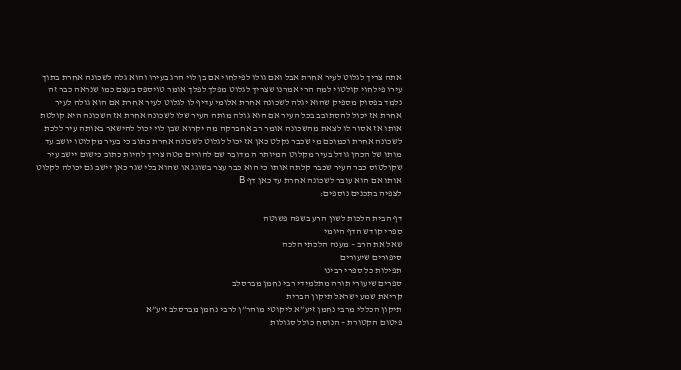אתה צריך לגלוט לעיר אחרת אבל ואם גולו לפילחוי אם בן לוי הרג בעירו והוא גלה לשכונה אחרת בתוך עירו פילחוי קולטוי למה הרי אמרנו שצריך לגלוט מפלך לפלך אומר טויספס בעצם כמו שנראה כבר זה נלמד בפסוק מספיק שהוא יגלה לשכונה אחרת אלומי עדיף לו לגלוט לעיר אחרת אם הוא גולה לעיר אחרת אז יכול להסתובב בכל העיר אם הוא גולה מותה העיר שלו לשכונה אחרת אז השכונה היא קולטת אותו אז אסור לו לצאת מהשכונה אומר רב אחברקה מה יקרוא שבן לוי יכול להישאר באותה עיר ללכת לשכונה אחרת וכמוכם מי שכבר נקלט כאן אז יכול לגלוט לשכונה אחרת כתוב כי בעיר מקלוטו יושב עד מותו של הכהן גודל בעיר מקלוט המיותר ה מדובר שם להורים מטה צריך להיות כתוב כישום יישב עיר שקולטוס כבר העיר שכבר קלתה אותו כי הוא כבר עצר בשוגג או שהוא בלי שגר כאן יישב גם יכולה לקלוט אותו אם הוא עובר לשכונה אחרת עד כאן דף B
לצפיה בתכנים נוספים:

דף הבית הלכות לשון הרע בשפה פשוטה
ספרי קודש הדף היומי
שאל את הרב – מענה הלכתי הלכה
סיפורים שיעורים
תפילות כל ספרי רבינו
ספרים שיעורי תורה מתלמידי רבי נחמן מברסלב
קריאת שמע ישראל תיקון הברית
תיקון הכללי מרבי נחמן זיע”א ליקוטי מוהר”ן לרבי נחמן מברסלב זיע”א
פיטום הקטורת – הנוסח כולל סגולות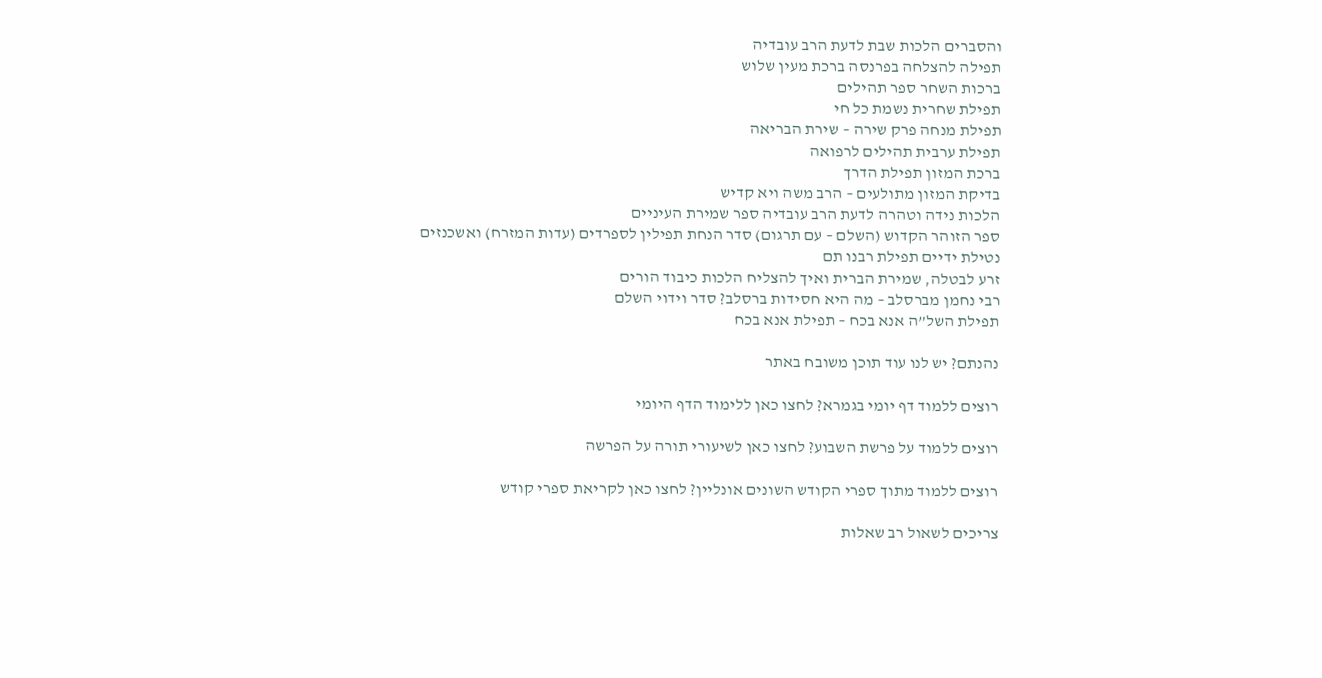והסברים הלכות שבת לדעת הרב עובדיה
תפילה להצלחה בפרנסה ברכת מעין שלוש
ברכות השחר ספר תהילים
תפילת שחרית נשמת כל חי
תפילת מנחה פרק שירה – שירת הבריאה
תפילת ערבית תהילים לרפואה
ברכת המזון תפילת הדרך
בדיקת המזון מתולעים – הרב משה ויא קדיש
הלכות נידה וטהרה לדעת הרב עובדיה ספר שמירת העיניים
ספר הזוהר הקדוש (השלם – עם תרגום) סדר הנחת תפילין לספרדים (עדות המזרח) ואשכנזים
נטילת ידיים תפילת רבנו תם
זרע לבטלה, שמירת הברית ואיך להצליח הלכות כיבוד הורים
רבי נחמן מברסלב – מה היא חסידות ברסלב? סדר וידוי השלם
תפילת השל”ה אנא בכח – תפילת אנא בכח

נהנתם? יש לנו עוד תוכן משובח באתר

רוצים ללמוד דף יומי בגמרא? לחצו כאן ללימוד הדף היומי

רוצים ללמוד על פרשת השבוע? לחצו כאן לשיעורי תורה על הפרשה

רוצים ללמוד מתוך ספרי הקודש השונים אונליין? לחצו כאן לקריאת ספרי קודש

צריכים לשאול רב שאלות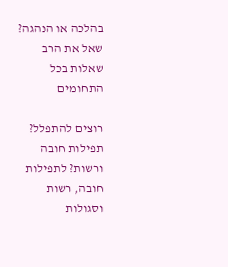בהלכה או הנהגה? שאל את הרב שאלות בכל התחומים

רוצים להתפלל? תפילות חובה ורשות? לתפילות חובה, רשות וסגולות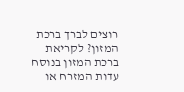רוצים לברך ברכת המזון? לקריאת ברכת המזון בנוסח עדות המזרח או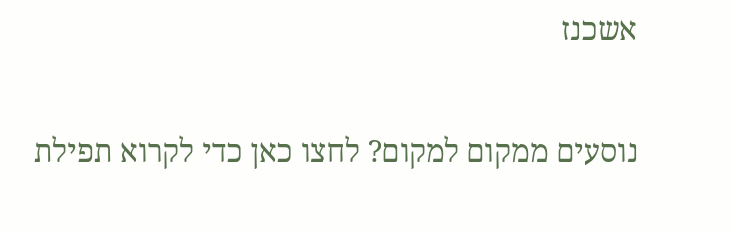אשכנז

נוסעים ממקום למקום? לחצו כאן כדי לקרוא תפילת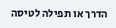הדרך או תפילה לטיסה